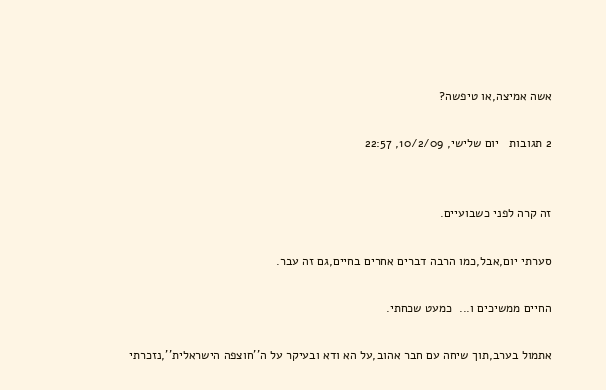אשה אמיצה,או טיפשה?

2 תגובות   יום שלישי, 10/2/09, 22:57


זה קרה לפני כשבועיים.

סערתי יום,אבל,כמו הרבה דברים אחרים בחיים,גם זה עבר.

החיים ממשיכים ו...  כמעט שכחתי.

אתמול בערב,תוך שיחה עם חבר אהוב,על הא ודא ובעיקר על ה''חוצפה הישראלית'',נזכרתי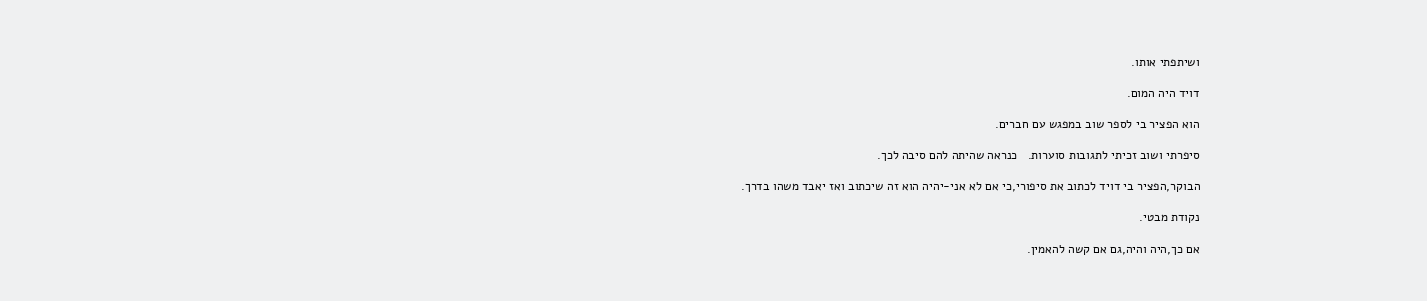ושיתפתי אותו.

דויד היה המום.

הוא הפציר בי לספר שוב במפגש עם חברים.

סיפרתי ושוב זכיתי לתגובות סוערות.   כנראה שהיתה להם סיבה לכך.

הבוקר,הפציר בי דויד לכתוב את סיפורי,כי אם לא אני-יהיה הוא זה שיכתוב ואז יאבד משהו בדרך.

נקודת מבטי.

אם כך,היה והיה,גם אם קשה להאמין.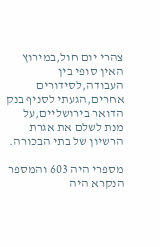צהרי יום חול,במירוץ האין סופי בין העבודה,לסידורים אחרים,הגעתי לסניף בנק הדואר בירושליים,על מנת לשלם את אגרת הרשיון של בתי הבכורה.

מספרי היה 603 והמספר הנקרא היה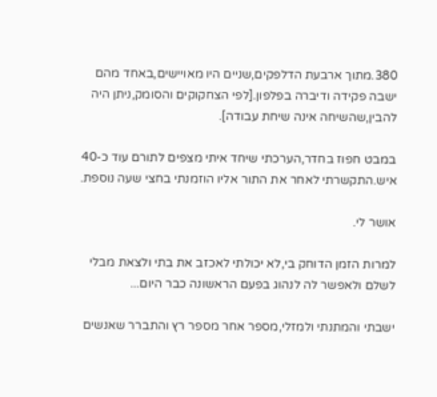380.מתוך ארבעת הדלפקים,שניים היו מאויישים,באחד מהם ישבה פקידה ודיברה בפלפון.[לפי הצחקוקים והסומק,ניתן היה להבין,שהשיחה אינה שיחת עבודה].

במבט חפוז בחדר,הערכתי שיחד איתי מצפים לתורם עוד כ-40 איש.התקשרתי לאחר את התור אליו הוזמנתי בחצי שעה נוספת.

אושר לי.

למרות הזמן הדוחק בי,לא יכולתי לאכזב את בתי ולצאת מבלי לשלם ולאפשר לה לנהוג בפעם הראשונה כבר היום...

ישבתי והמתנתי ולמזלי,מספר אחר מספר רץ והתברר שאנשים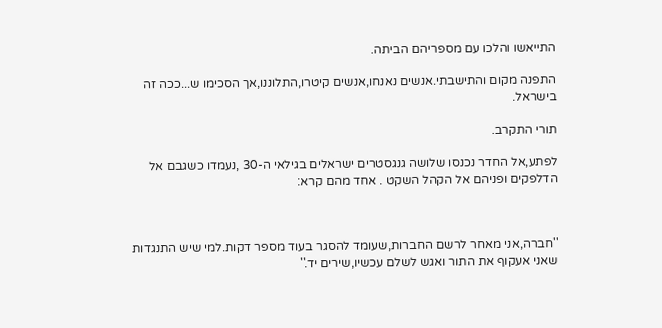התייאשו והלכו עם מספריהם הביתה.

התפנה מקום והתישבתי.אנשים נאנחו,אנשים קיטרו,התלוננו,אך הסכימו ש...ככה זה בישראל.

תורי התקרב.

לפתע,אל החדר נכנסו שלושה גנגסטרים ישראלים בגילאי ה-30 ,נעמדו כשגבם אל הדלפקים ופניהם אל הקהל השקט . אחד מהם קרא:



''חברה,אני מאחר לרשם החברות,שעומד להסגר בעוד מספר דקות.למי שיש התנגדות שאני אעקוף את התור ואגש לשלם עכשיו,שירים יד.''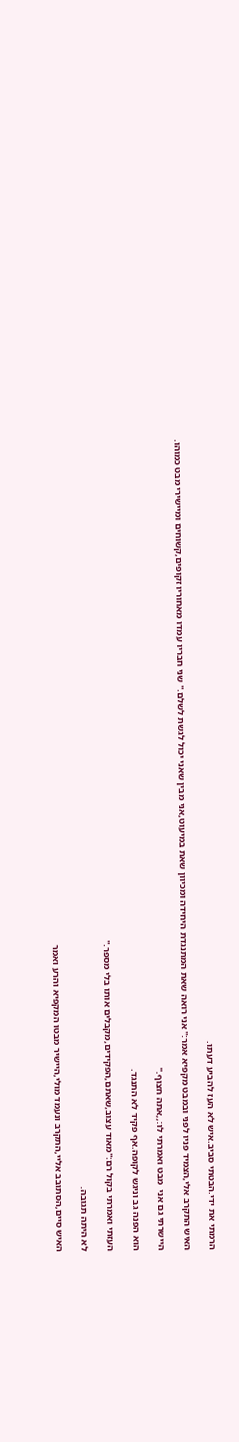הרמתי את ידי.הבטתי סביב.איש לא העז להביע דעתו.

האיש התקרב אלי,הצמיד פניו לפני ובמבט מקפיא אמר:'' אני רואה שאת המתנגדת היחידה ומכיוון שאת במיעוט,אני מבין שאני יכול לגשת לשלם.'' שני חבריו עמדו מאחוריו זקופים,קשוחים ומיישירי מבט כמוהו.

היישרתי גם אני  מבט ואמרתי לו:,,אתה חצוף.''

הוא הפנה גב וניגש לקופה.אף פקיד לא התנגד.

העזתי ואמרתי בקול רם:''מאוד עצוב,שאתם,הפקידים,מקבלים אותו בלי מספר.''

לא היתה תגובה.

האיש סיים,הסתובב אליי,התקרב ונעמד מולי,היישיר מבטו המקפיא והרע ואמר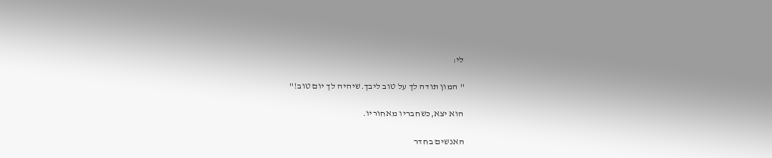לי:

'' המון תודה לך על טוב ליבך.שיהיה לך יום טוב!''

הוא יצא,כשחבריו מאחוריו.

האנשים בחדר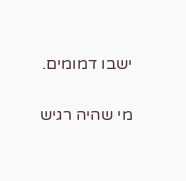ישבו דמומים.

מי שהיה רגיש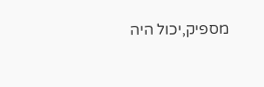מספיק,יכול היה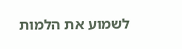לשמוע את הלמות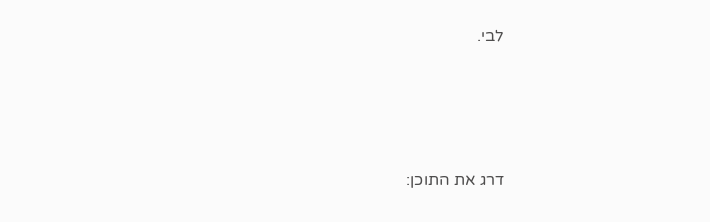לבי.





דרג את התוכן: